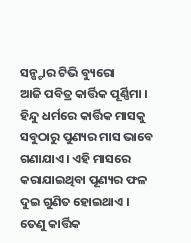ସନ୍ଷ୍ଟାର ଟିଭି ବ୍ୟୁରୋ
ଆଜି ପବିତ୍ର କାର୍ତ୍ତିକ ପୂର୍ଣ୍ଣିମା । ହିନ୍ଦୁ ଧର୍ମରେ କାର୍ତ୍ତିକ ମାସକୁ ସବୁଠାରୁ ପୁଣ୍ୟର ମାସ ଭାବେ ଗଣାଯାଏ । ଏହି ମାସରେ କରାଯାଇଥିବା ପୂଣ୍ୟର ଫଳ ଦୁଇ ଗୁଣିତ ହୋଇଥାଏ । ତେଣୁ କାର୍ତ୍ତିକ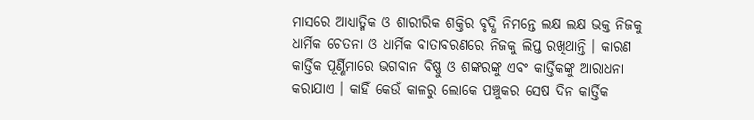ମାସରେ ଆଧ୍ୟାତ୍ମିକ ଓ ଶାରୀରିକ ଶକ୍ତିର ବୃଦ୍ଧି ନିମନ୍ତେ ଲକ୍ଷ ଲକ୍ଷ ଭକ୍ତ ନିଜକୁ ଧାର୍ମିକ ଚେତନା ଓ ଧାର୍ମିକ ବାତାବରଣରେ ନିଜକୁ ଲିପ୍ତ ରଖିଥାନ୍ତି । କାରଣ କାର୍ତ୍ତିକ ପୂର୍ଣ୍ଣିମାରେ ଭଗବାନ ବିଷ୍ଣୁ ଓ ଶଙ୍କରଙ୍କୁ ଏବଂ କାର୍ତ୍ତିକଙ୍କୁ ଆରାଧନା କରାଯାଏ । କାହିଁ କେଉଁ କାଳରୁ ଲୋକେ ପଞ୍ଚୁକର ସେଷ ଦିନ କାର୍ତ୍ତିକ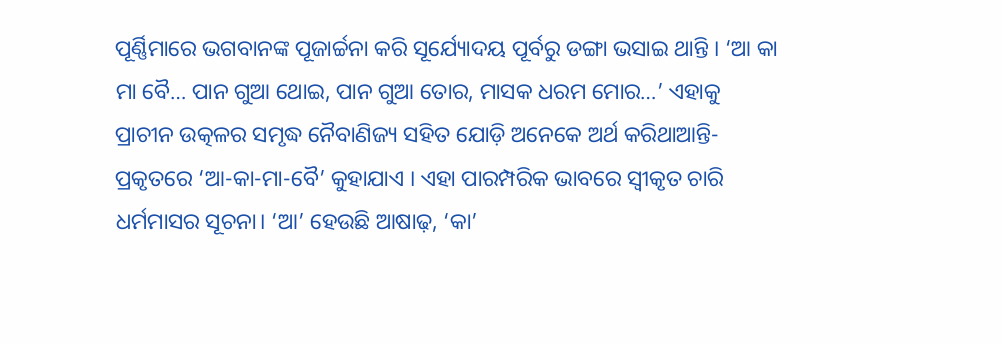ପୂର୍ଣ୍ଣିମାରେ ଭଗବାନଙ୍କ ପୂଜାର୍ଚ୍ଚନା କରି ସୂର୍ଯ୍ୟୋଦୟ ପୂର୍ବରୁ ଡଙ୍ଗା ଭସାଇ ଥାନ୍ତି । ‘ଆ କା ମା ବୈ… ପାନ ଗୁଆ ଥୋଇ, ପାନ ଗୁଆ ତୋର, ମାସକ ଧରମ ମୋର…’ ଏହାକୁ ପ୍ରାଚୀନ ଉତ୍କଳର ସମୃଦ୍ଧ ନୈବାଣିଜ୍ୟ ସହିତ ଯୋଡ଼ି ଅନେକେ ଅର୍ଥ କରିଥାଆନ୍ତି- ପ୍ରକୃତରେ ‘ଆ-କା-ମା-ବୈ’ କୁହାଯାଏ । ଏହା ପାରମ୍ପରିକ ଭାବରେ ସ୍ୱୀକୃତ ଚାରି ଧର୍ମମାସର ସୂଚନା। ‘ଆ’ ହେଉଛି ଆଷାଢ଼, ‘କା’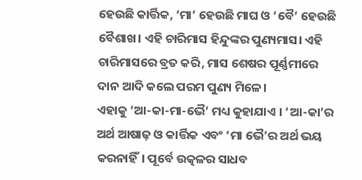ହେଉଛି କାର୍ତ୍ତିକ, ‘ମା’ ହେଉଛି ମାଘ ଓ ‘ବୈ’ ହେଉଛି ବୈଶାଖ। ଏହି ଚାରିମାସ ହିନ୍ଦୁଙ୍କର ପୁଣ୍ୟମାସ। ଏହି ଚାରିମାସରେ ବ୍ରତ କରି, ମାସ ଶେଷର ପୂର୍ଣ୍ଣମୀରେ ଦାନ ଆଦି କଲେ ପରମ ପୁଣ୍ୟ ମିଳେ।
ଏହାକୁ ‘ଆ-କା-ମା-ଭୈ’ ମଧ୍ୟ କୁହାଯାଏ । ‘ଆ-କା’ର ଅର୍ଥ ଆଷାଢ଼ ଓ କାର୍ତ୍ତିକ ଏବଂ ‘ମା ଭୈ’ର ଅର୍ଥ ଭୟ କରନାହିଁ। ପୂର୍ବେ ଉତ୍କଳର ସାଧବ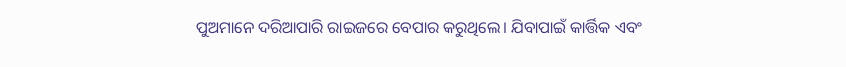ପୁଅମାନେ ଦରିଆପାରି ରାଇଜରେ ବେପାର କରୁଥିଲେ। ଯିବାପାଇଁ କାର୍ତ୍ତିକ ଏବଂ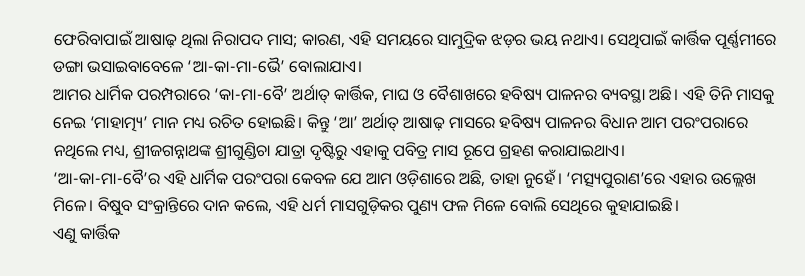ଫେରିବାପାଇଁ ଆଷାଢ଼ ଥିଲା ନିରାପଦ ମାସ; କାରଣ, ଏହି ସମୟରେ ସାମୁଦ୍ରିକ ଝଡ଼ର ଭୟ ନଥାଏ। ସେଥିପାଇଁ କାର୍ତ୍ତିକ ପୂର୍ଣ୍ଣମୀରେ ଡଙ୍ଗା ଭସାଇବାବେଳେ ‘ଆ-କା-ମା-ଭୈ’ ବୋଲାଯାଏ।
ଆମର ଧାର୍ମିକ ପରମ୍ପରାରେ ‘କା-ମା-ବୈ’ ଅର୍ଥାତ୍ କାର୍ତ୍ତିକ, ମାଘ ଓ ବୈଶାଖରେ ହବିଷ୍ୟ ପାଳନର ବ୍ୟବସ୍ଥା ଅଛି। ଏହି ତିନି ମାସକୁ ନେଇ ‘ମାହାତ୍ମ୍ୟ’ ମାନ ମଧ୍ୟ ରଚିତ ହୋଇଛି। କିନ୍ତୁ ‘ଆ’ ଅର୍ଥାତ୍ ଆଷାଢ଼ ମାସରେ ହବିଷ୍ୟ ପାଳନର ବିଧାନ ଆମ ପରଂପରାରେ ନଥିଲେ ମଧ୍ୟ, ଶ୍ରୀଜଗନ୍ନାଥଙ୍କ ଶ୍ରୀଗୁଣ୍ଡିଚା ଯାତ୍ରା ଦୃଷ୍ଟିରୁ ଏହାକୁ ପବିତ୍ର ମାସ ରୂପେ ଗ୍ରହଣ କରାଯାଇଥାଏ।
‘ଆ-କା-ମା-ବୈ’ର ଏହି ଧାର୍ମିକ ପରଂପରା କେବଳ ଯେ ଆମ ଓଡ଼ିଶାରେ ଅଛି, ତାହା ନୁହେଁ। ‘ମତ୍ସ୍ୟପୁରାଣ’ରେ ଏହାର ଉଲ୍ଲେଖ ମିଳେ। ବିଷୁବ ସଂକ୍ରାନ୍ତିରେ ଦାନ କଲେ, ଏହି ଧର୍ମ ମାସଗୁଡ଼ିକର ପୁଣ୍ୟ ଫଳ ମିଳେ ବୋଲି ସେଥିରେ କୁହାଯାଇଛି।
ଏଣୁ କାର୍ତ୍ତିକ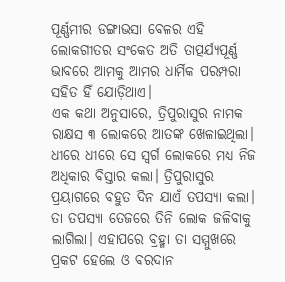ପୂର୍ଣ୍ଣମୀର ଡଙ୍ଗାଭସା ବେଳର ଏହି ଲୋକଗୀତର ସଂକେତ ଅତି ତାତ୍ପର୍ଯ୍ୟପୂର୍ଣ୍ଣ ଭାବରେ ଆମକୁ ଆମର ଧାର୍ମିକ ପରମ୍ପରା ସହିତ ହିଁ ଯୋଡ଼ିଥାଏ।
ଏକ କଥା ଅନୁସାରେ, ତ୍ରିପୁରାସୁର ନାମକ ରାକ୍ଷସ ୩ ଲୋକରେ ଆତଙ୍କ ଖେଳାଇଥିଲା। ଧୀରେ ଧୀରେ ସେ ସ୍ୱର୍ଗ ଲୋକରେ ମଧ୍ୟ ନିଜ ଅଧିକାର ବିସ୍ତାର କଲା। ତ୍ରିପୁରାସୁର ପ୍ରୟାଗରେ ବହୁତ ଦିନ ଯାଏଁ ତପସ୍ୟା କଲା। ତା ତପସ୍ୟା ତେଜରେ ତିନି ଲୋକ ଜଳିବାକୁ ଲାଗିଲା। ଏହାପରେ ବ୍ରହ୍ମା ତା ସମ୍ମୁଖରେ ପ୍ରକଟ ହେଲେ ଓ ବରଦାନ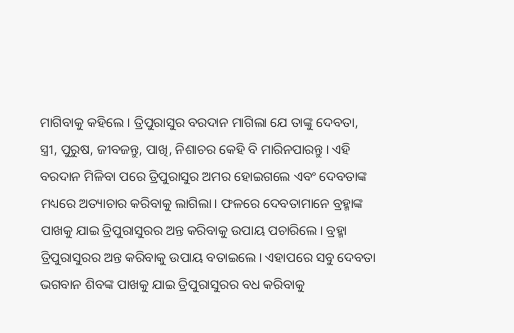ମାଗିବାକୁ କହିଲେ। ତ୍ରିପୁରାସୁର ବରଦାନ ମାଗିଲା ଯେ ତାଙ୍କୁ ଦେବତା, ସ୍ତ୍ରୀ, ପୁରୁଷ, ଜୀବଜନ୍ତୁ, ପାଖି, ନିଶାଚର କେହି ବି ମାରିନପାରନ୍ତୁ। ଏହି ବରଦାନ ମିଳିବା ପରେ ତ୍ରିପୁରାସୁର ଅମର ହୋଇଗଲେ ଏବଂ ଦେବତାଙ୍କ ମଧ୍ୟରେ ଅତ୍ୟାଚାର କରିବାକୁ ଲାଗିଲା। ଫଳରେ ଦେବତାମାନେ ବ୍ରହ୍ମାଙ୍କ ପାଖକୁ ଯାଇ ତ୍ରିପୁରାସୁରର ଅନ୍ତ କରିବାକୁ ଉପାୟ ପଚାରିଲେ। ବ୍ରହ୍ମା ତ୍ରିପୁରାସୁରର ଅନ୍ତ କରିବାକୁ ଉପାୟ ବତାଇଲେ। ଏହାପରେ ସବୁ ଦେବତା ଭଗବାନ ଶିବଙ୍କ ପାଖକୁ ଯାଇ ତ୍ରିପୁରାସୁରର ବଧ କରିବାକୁ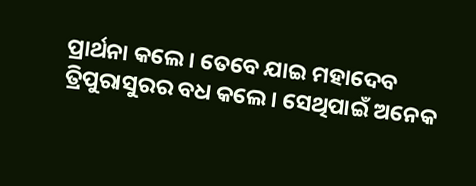ପ୍ରାର୍ଥନା କଲେ। ତେବେ ଯାଇ ମହାଦେବ ତ୍ରିପୁରାସୁରର ବଧ କଲେ। ସେଥିପାଇଁ ଅନେକ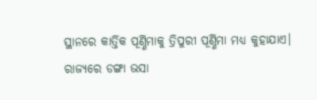ସ୍ଥାନରେ କାର୍ତ୍ତିକ ପୂର୍ଣ୍ଣିମାକୁ ତ୍ରିପୁରୀ ପୂର୍ଣ୍ଣିମା ମଧ୍ୟ କୁହାଯାଏ।
ରାଜ୍ୟରେ ଡଙ୍ଗା ଭସା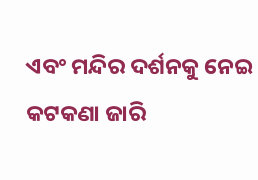ଏବଂ ମନ୍ଦିର ଦର୍ଶନକୁ ନେଇ କଟକଣା ଜାରି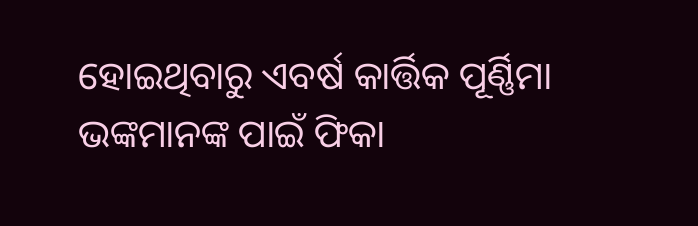ହୋଇଥିବାରୁ ଏବର୍ଷ କାର୍ତ୍ତିକ ପୂର୍ଣ୍ଣିମା ଭଙ୍କମାନଙ୍କ ପାଇଁ ଫିକା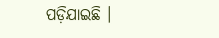ପଡ଼ିଯାଇଛି ।